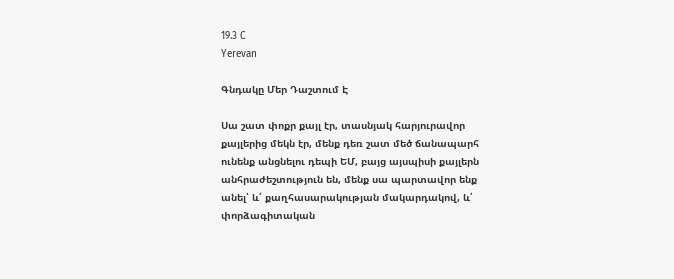19.3 C
Yerevan

Գնդակը Մեր Դաշտում Է

Սա շատ փոքր քայլ էր, տասնյակ հարյուրավոր քայլերից մեկն էր, մենք դեռ շատ մեծ ճանապարհ ունենք անցնելու դեպի ԵՄ, բայց այսպիսի քայլերն անհրաժեշտություն են, մենք սա պարտավոր ենք անել՝ և՛ քաղհասարակության մակարդակով, և՛ փորձագիտական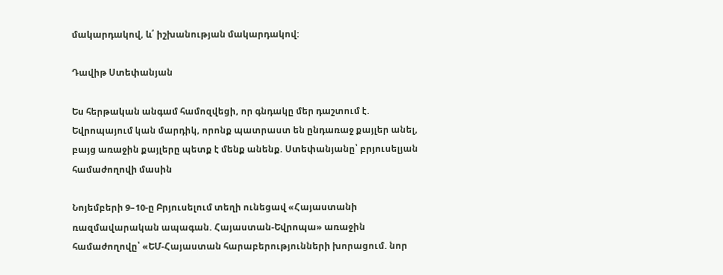մակարդակով, և՛ իշխանության մակարդակով:

Դավիթ Ստեփանյան

Ես հերթական անգամ համոզվեցի, որ գնդակը մեր դաշտում է. Եվրոպայում կան մարդիկ, որոնք պատրաստ են ընդառաջ քայլեր անել, բայց առաջին քայլերը պետք է մենք անենք. Ստեփանյանը՝ բրյուսելյան համաժողովի մասին

Նոյեմբերի 9–10‑ը Բրյուսելում տեղի ունեցավ «Հայաստանի ռազմավարական ապագան. Հայաստան-Եվրոպա» առաջին համաժողովը՝ «ԵՄ-Հայաստան հարաբերությունների խորացում. նոր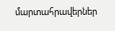մարտահրավերներ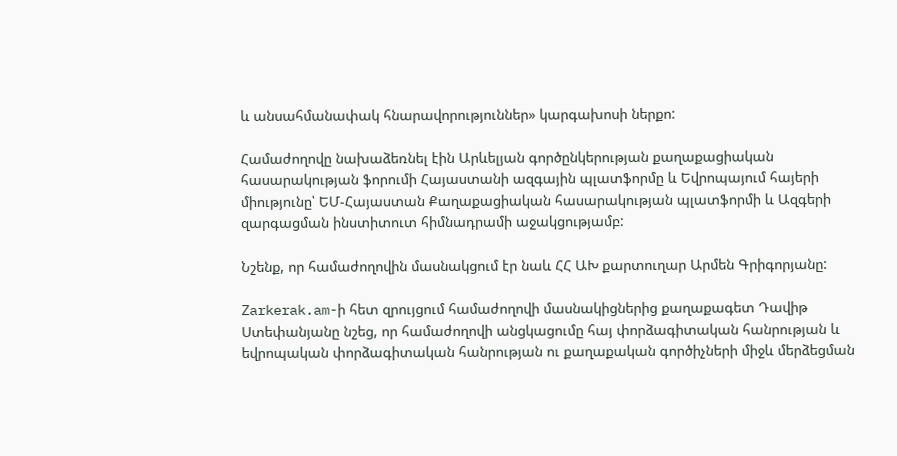և անսահմանափակ հնարավորություններ» կարգախոսի ներքո:

Համաժողովը նախաձեռնել էին Արևելյան գործընկերության քաղաքացիական հասարակության ֆորումի Հայաստանի ազգային պլատֆորմը և Եվրոպայում հայերի միությունը՝ ԵՄ-Հայաստան Քաղաքացիական հասարակության պլատֆորմի և Ազգերի զարգացման ինստիտուտ հիմնադրամի աջակցությամբ:

Նշենք, որ համաժողովին մասնակցում էր նաև ՀՀ ԱԽ քարտուղար Արմեն Գրիգորյանը:

Zarkerak.am-ի հետ զրույցում համաժողովի մասնակիցներից քաղաքագետ Դավիթ Ստեփանյանը նշեց, որ համաժողովի անցկացումը հայ փորձագիտական հանրության և եվրոպական փորձագիտական հանրության ու քաղաքական գործիչների միջև մերձեցման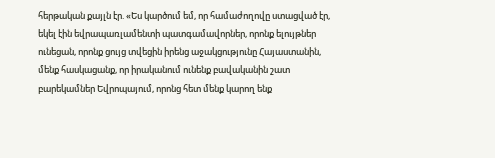հերթական քայլն էր. «Ես կարծում եմ, որ համաժողովը ստացված էր, եկել էին եվրապառլամենտի պատգամավորներ, որոնք ելույթներ ունեցան, որոնք ցույց տվեցին իրենց աջակցությունը Հայաստանին, մենք հասկացանք, որ իրականում ունենք բավականին շատ բարեկամներ Եվրոպայում, որոնց հետ մենք կարող ենք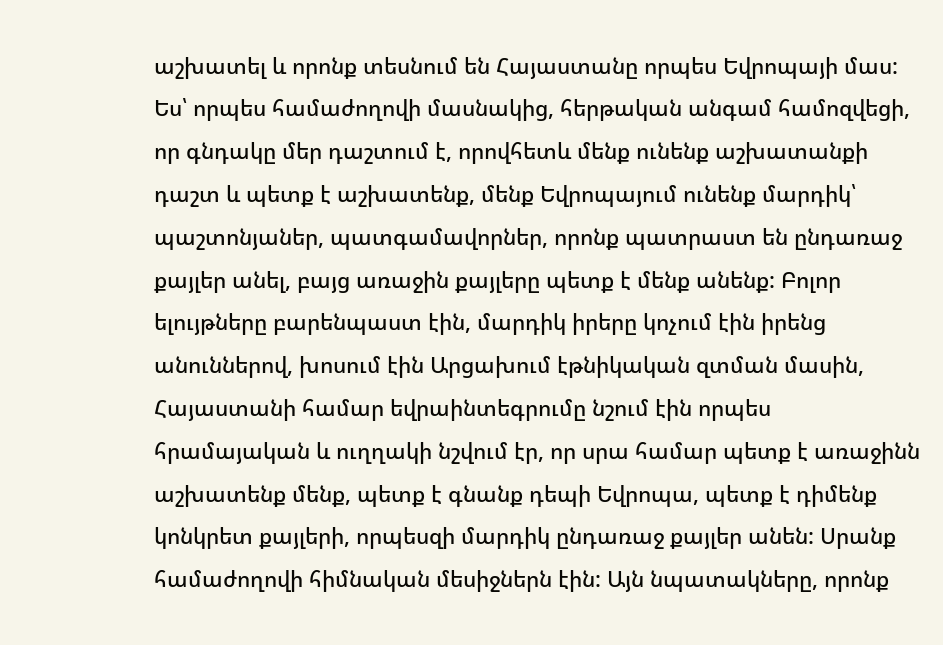աշխատել և որոնք տեսնում են Հայաստանը որպես Եվրոպայի մաս: Ես՝ որպես համաժողովի մասնակից, հերթական անգամ համոզվեցի, որ գնդակը մեր դաշտում է, որովհետև մենք ունենք աշխատանքի դաշտ և պետք է աշխատենք, մենք Եվրոպայում ունենք մարդիկ՝ պաշտոնյաներ, պատգամավորներ, որոնք պատրաստ են ընդառաջ քայլեր անել, բայց առաջին քայլերը պետք է մենք անենք: Բոլոր ելույթները բարենպաստ էին, մարդիկ իրերը կոչում էին իրենց անուններով, խոսում էին Արցախում էթնիկական զտման մասին, Հայաստանի համար եվրաինտեգրումը նշում էին որպես հրամայական և ուղղակի նշվում էր, որ սրա համար պետք է առաջինն աշխատենք մենք, պետք է գնանք դեպի Եվրոպա, պետք է դիմենք կոնկրետ քայլերի, որպեսզի մարդիկ ընդառաջ քայլեր անեն: Սրանք համաժողովի հիմնական մեսիջներն էին: Այն նպատակները, որոնք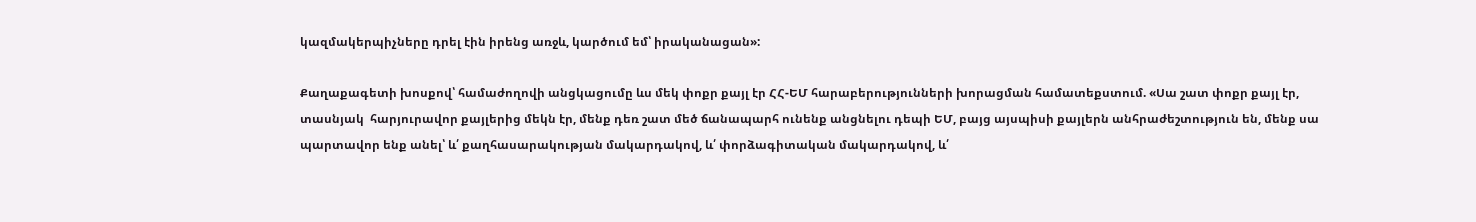կազմակերպիչները դրել էին իրենց առջև, կարծում եմ՝ իրականացան»:

Քաղաքագետի խոսքով՝ համաժողովի անցկացումը ևս մեկ փոքր քայլ էր ՀՀ-ԵՄ հարաբերությունների խորացման համատեքստում. «Սա շատ փոքր քայլ էր, տասնյակ  հարյուրավոր քայլերից մեկն էր, մենք դեռ շատ մեծ ճանապարհ ունենք անցնելու դեպի ԵՄ, բայց այսպիսի քայլերն անհրաժեշտություն են, մենք սա պարտավոր ենք անել՝ և՛ քաղհասարակության մակարդակով, և՛ փորձագիտական մակարդակով, և՛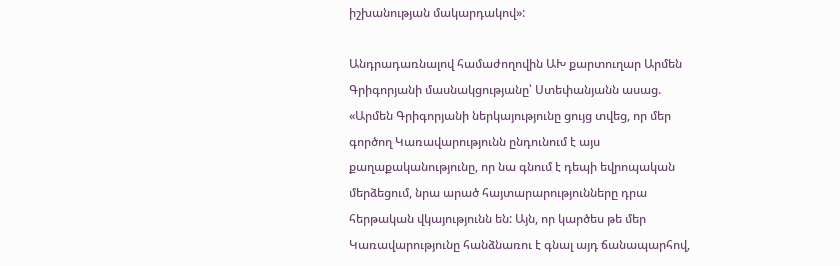իշխանության մակարդակով»:

Անդրադառնալով համաժողովին ԱԽ քարտուղար Արմեն Գրիգորյանի մասնակցությանը՝ Ստեփանյանն ասաց. «Արմեն Գրիգորյանի ներկայությունը ցույց տվեց, որ մեր գործող Կառավարությունն ընդունում է այս քաղաքականությունը, որ նա գնում է դեպի եվրոպական մերձեցում, նրա արած հայտարարությունները դրա հերթական վկայությունն են: Այն, որ կարծես թե մեր Կառավարությունը հանձնառու է գնալ այդ ճանապարհով,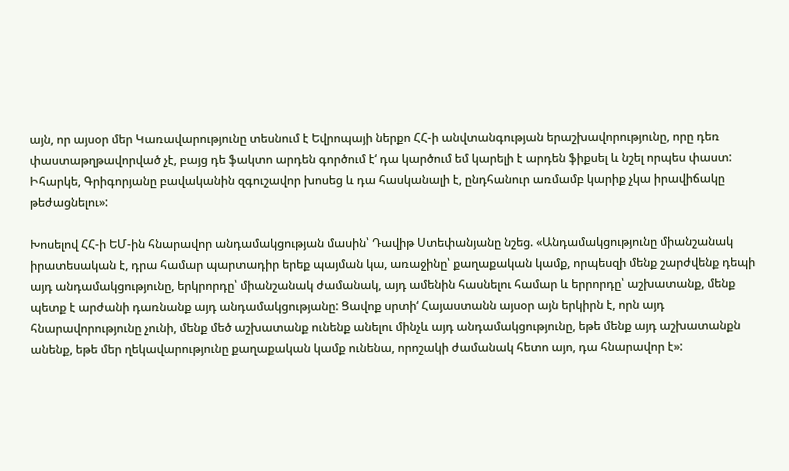այն, որ այսօր մեր Կառավարությունը տեսնում է Եվրոպայի ներքո ՀՀ‑ի անվտանգության երաշխավորությունը, որը դեռ փաստաթղթավորված չէ, բայց դե ֆակտո արդեն գործում է‘ դա կարծում եմ կարելի է արդեն ֆիքսել և նշել որպես փաստ: Իհարկե, Գրիգորյանը բավականին զգուշավոր խոսեց և դա հասկանալի է, ընդհանուր առմամբ կարիք չկա իրավիճակը թեժացնելու»:

Խոսելով ՀՀ‑ի ԵՄ-ին հնարավոր անդամակցության մասին՝ Դավիթ Ստեփանյանը նշեց. «Անդամակցությունը միանշանակ իրատեսական է, դրա համար պարտադիր երեք պայման կա, առաջինը՝ քաղաքական կամք, որպեսզի մենք շարժվենք դեպի այդ անդամակցությունը, երկրորդը՝ միանշանակ ժամանակ, այդ ամենին հասնելու համար և երրորդը՝ աշխատանք, մենք պետք է արժանի դառնանք այդ անդամակցությանը: Ցավոք սրտի‘ Հայաստանն այսօր այն երկիրն է, որն այդ հնարավորությունը չունի, մենք մեծ աշխատանք ունենք անելու մինչև այդ անդամակցությունը, եթե մենք այդ աշխատանքն անենք, եթե մեր ղեկավարությունը քաղաքական կամք ունենա, որոշակի ժամանակ հետո այո, դա հնարավոր է»: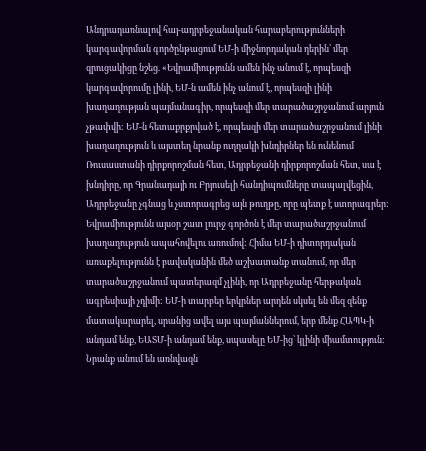Անդրադառնալով հայ-ադրբեջանական հարաբերությունների կարգավորման գործընթացում ԵՄ‑ի միջնորդական դերին՝ մեր զրուցակիցը նշեց. «Եվրամիությունն ամեն ինչ անում է, որպեսզի կարգավորումը լինի, ԵՄ‑ն ամեն ինչ անում է, որպեսզի լինի խաղաղության պայմանագիր, որպեսզի մեր տարածաշրջանում արյուն չթափվի: ԵՄ‑ն հետաքրքրված է, որպեսզի մեր տարածաշրջանում լինի խաղաղություն և այստեղ նրանք ուղղակի խնդիրներ են ունենում Ռուսաստանի դիրքորոշման հետ, Ադրբեջանի դիրքորոշման հետ, սա է խնդիրը, որ Գրանադայի ու Բրյուսելի հանդիպումները տապալվեցին, Ադրբեջանը չգնաց և չստորագրեց այն թուղթը, որը պետք է ստորագրեր: Եվրամիությունն այսօր շատ լուրջ գործոն է մեր տարածաշրջանում խաղաղություն ապահովելու առումով: Հիմա ԵՄ‑ի դիտորդական առաքելությունն է բավականին մեծ աշխատանք տանում, որ մեր տարածաշրջանում պատերազմ չլինի, որ Ադրբեջանը հերթական ագրեսիայի չդիմի: ԵՄ‑ի տարբեր երկրներ արդեն սկսել են մեզ զենք մատակարարել, սրանից ավել այս պայմաններում, երբ մենք ՀԱՊԿ‑ի անդամ ենք, ԵԱՏՄ‑ի անդամ ենք, սպասելը ԵՄ-ից՝ կլինի միամտություն: Նրանք անում են առնվազն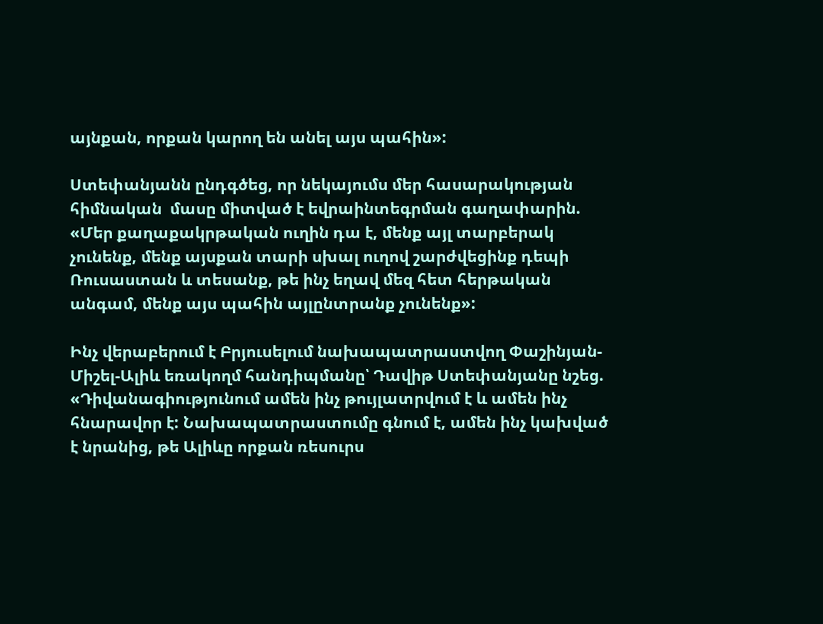այնքան, որքան կարող են անել այս պահին»:

Ստեփանյանն ընդգծեց, որ նեկայումս մեր հասարակության հիմնական  մասը միտված է եվրաինտեգրման գաղափարին. «Մեր քաղաքակրթական ուղին դա է, մենք այլ տարբերակ չունենք, մենք այսքան տարի սխալ ուղով շարժվեցինք դեպի Ռուսաստան և տեսանք, թե ինչ եղավ մեզ հետ հերթական անգամ, մենք այս պահին այլընտրանք չունենք»:

Ինչ վերաբերում է Բրյուսելում նախապատրաստվող Փաշինյան-Միշել-Ալիև եռակողմ հանդիպմանը՝ Դավիթ Ստեփանյանը նշեց. «Դիվանագիությունում ամեն ինչ թույլատրվում է և ամեն ինչ հնարավոր է: Նախապատրաստումը գնում է, ամեն ինչ կախված է նրանից, թե Ալիևը որքան ռեսուրս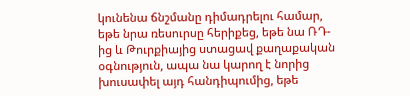կունենա ճնշմանը դիմադրելու համար, եթե նրա ռեսուրսը հերիքեց, եթե նա ՌԴ-ից և Թուրքիայից ստացավ քաղաքական օգնություն, ապա նա կարող է նորից խուսափել այդ հանդիպումից, եթե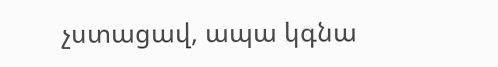չստացավ, ապա կգնա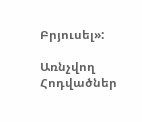Բրյուսել»:

Առնչվող Հոդվածներ